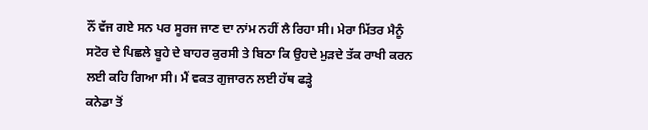ਨੌਂ ਵੱਜ ਗਏ ਸਨ ਪਰ ਸੂਰਜ ਜਾਣ ਦਾ ਨਾਂਮ ਨਹੀਂ ਲੈ ਰਿਹਾ ਸੀ। ਮੇਰਾ ਮਿੱਤਰ ਮੈਨੂੰ
ਸਟੋਰ ਦੇ ਪਿਛਲੇ ਬੂਹੇ ਦੇ ਬਾਹਰ ਕੁਰਸੀ ਤੇ ਬਿਠਾ ਕਿ ਉਹਦੇ ਮੁੜਦੇ ਤੱਕ ਰਾਖੀ ਕਰਨ
ਲਈ ਕਹਿ ਗਿਆ ਸੀ। ਮੈਂ ਵਕਤ ਗੁਜਾਰਨ ਲਈ ਹੱਥ ਫੜ੍ਹੇ
ਕਨੇਡਾ ਤੋਂ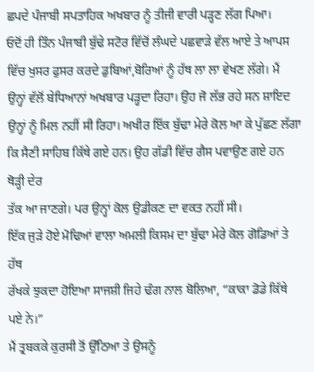ਛਪਦੇ ਪੰਜਾਬੀ ਸਪਤਾਹਿਕ ਅਖਬਾਰ ਨੂੰ ਤੀਜੀ ਵਾਰੀ ਪੜ੍ਹਣ ਲੱਗ ਪਿਆ।
ਓਦੋਂ ਹੀ ਤਿੰਨ ਪੰਜਾਬੀ ਬੁੱਢੇ ਸਟੋਰ ਵਿੱਚੋਂ ਲੰਘਦੇ ਪਛਵਾੜੇ ਵੱਲ ਆਏ ਤੇ ਆਪਸ
ਵਿੱਚ ਖੁਸਰ ਫੁਸਰ ਕਰਦੇ ਡੁਬਿਆਂ,ਬੋਰਿਆਂ ਨੂੰ ਹੱਥ ਲਾ ਲਾ ਵੇਖਣ ਲੱਗੇ। ਮੈਂ
ਉਨ੍ਹਾਂ ਵੱਲੋਂ ਬੇਧਿਆਨਾਂ ਅਖਬਾਰ ਪੜ੍ਹਦਾ ਰਿਹਾ। ਉਹ ਜੋ ਲੱਭ ਰਹੇ ਸਨ ਸ਼ਾਇਦ
ਉਨ੍ਹਾਂ ਨੂੰ ਮਿਲ ਨਹੀਂ ਸੀ ਰਿਹਾ। ਅਖੀਰ ਇੱਕ ਬੁੱਢਾ ਮੇਰੇ ਕੋਲ ਆ ਕੇ ਪੁੱਛਣ ਲੱਗਾ
ਕਿ ਸੈਣੀ ਸਾਹਿਬ ਕਿੱਥੇ ਗਏ ਹਨ। ਉਹ ਗੱਡੀ ਵਿੱਚ ਗੈਸ ਪਵਾਉਣ ਗਏ ਹਨ ਥੋੜ੍ਹੀ ਦੇਰ
ਤੱਕ ਆ ਜਾਣਗੇ। ਪਰ ਉਨ੍ਹਾਂ ਕੋਲ ਉਡੀਕਣ ਦਾ ਵਕਤ ਨਹੀਂ ਸੀ।
ਇੱਕ ਜੁੜੇ ਹੋਏ ਮੋਢਿਆਂ ਵਾਲਾ ਅਮਲੀ ਕਿਸਮ ਦਾ ਬੁੱਢਾ ਮੇਰੇ ਕੋਲ ਗੋਡਿਆਂ ਤੇ ਹੱਥ
ਰੱਖਕੇ ਝੁਕਦਾ ਹੋਇਆ ਸਾਜਸ਼ੀ ਜਿਹੇ ਢੰਗ ਨਾਲ ਬੋਲਿਆ, “ਕਾਕਾ ਡੋਡੇ ਕਿੱਥੇ ਪਏ ਨੇ।”
ਮੈਂ ਤ੍ਰਬਕਕੇ ਕੁਰਸੀ ਤੋਂ ਉੱਠਿਆ ਤੇ ਉਸਨੂੰ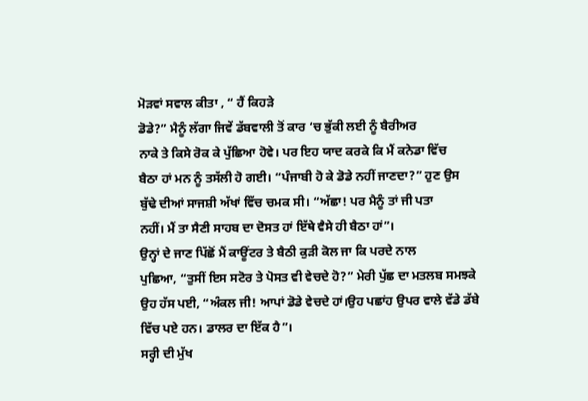ਮੋੜਵਾਂ ਸਵਾਲ ਕੀਤਾ , “ ਹੈਂ ਕਿਹੜੇ
ਡੋਡੇ?” ਮੈਨੂੰ ਲੱਗਾ ਜਿਵੇਂ ਡੱਬਵਾਲੀ ਤੋਂ ਕਾਰ ‘ਚ ਭੁੱਕੀ ਲਈ ਨੂੰ ਬੈਰੀਅਰ
ਨਾਕੇ ਤੇ ਕਿਸੇ ਰੋਕ ਕੇ ਪੁੱਛਿਆ ਹੋਵੇ। ਪਰ ਇਹ ਯਾਦ ਕਰਕੇ ਕਿ ਮੈਂ ਕਨੇਡਾ ਵਿੱਚ
ਬੈਠਾ ਹਾਂ ਮਨ ਨੂੰ ਤਸੱਲੀ ਹੋ ਗਈ। “ਪੰਜਾਬੀ ਹੋ ਕੇ ਡੋਡੇ ਨਹੀਂ ਜਾਣਦਾ?” ਹੁਣ ਉਸ
ਬੁੱਢੇ ਦੀਆਂ ਸਾਜਸ਼ੀ ਅੱਖਾਂ ਵਿੱਚ ਚਮਕ ਸੀ। “ਅੱਛਾ! ਪਰ ਮੈਨੂੰ ਤਾਂ ਜੀ ਪਤਾ
ਨਹੀਂ। ਮੈਂ ਤਾ ਸੈਣੀ ਸਾਹਬ ਦਾ ਦੋਸਤ ਹਾਂ ਇੱਥੇ ਵੈਸੇ ਹੀ ਬੈਠਾ ਹਾਂ”।
ਉਨ੍ਹਾਂ ਦੇ ਜਾਣ ਪਿੱਛੋਂ ਮੈਂ ਕਾਊਂਟਰ ਤੇ ਬੈਠੀ ਕੁੜੀ ਕੋਲ ਜਾ ਕਿ ਪਰਦੇ ਨਾਲ
ਪੁਛਿਆ, “ਤੁਸੀਂ ਇਸ ਸਟੋਰ ਤੇ ਪੋਸਤ ਵੀ ਵੇਚਦੇ ਹੋ?” ਮੇਰੀ ਪੁੱਛ ਦਾ ਮਤਲਬ ਸਮਝਕੇ
ਉਹ ਹੱਸ ਪਈ, “ਅੰਕਲ ਜੀ! ਆਪਾਂ ਡੋਡੇ ਵੇਚਦੇ ਹਾਂ।ਉਹ ਪਛਾਂਹ ਉਪਰ ਵਾਲੇ ਵੱਡੇ ਡੱਬੇ
ਵਿੱਚ ਪਏ ਹਨ। ਡਾਲਰ ਦਾ ਇੱਕ ਹੈ”।
ਸਰ੍ਹੀ ਦੀ ਮੁੱਖ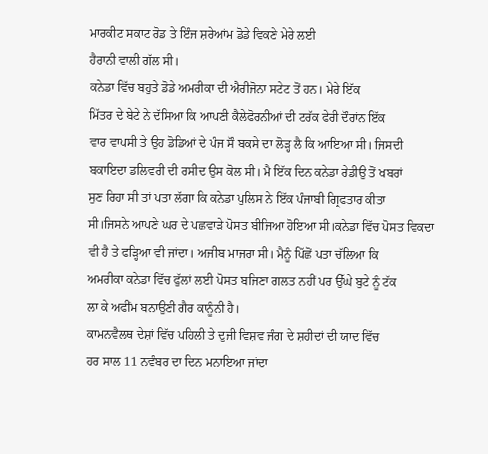ਮਾਰਕੀਟ ਸਕਾਟ ਰੋਡ ਤੇ ਇੰਜ ਸ਼ਰੇਆਂਮ ਡੋਡੇ ਵਿਕਣੇ ਮੇਰੇ ਲਈ
ਹੈਰਾਨੀ ਵਾਲੀ ਗੱਲ ਸੀ।
ਕਨੇਡਾ ਵਿੱਚ ਬਹੁਤੇ ਡੋਡੇ ਅਮਰੀਕਾ ਦੀ ਐਰੀਜੋਨਾ ਸਟੇਟ ਤੋਂ ਹਨ। ਮੇਰੇ ਇੱਕ
ਮਿੱਤਰ ਦੇ ਬੇਟੇ ਨੇ ਦੱਸਿਆ ਕਿ ਆਪਣੀ ਕੈਲੇਫੋਰਨੀਆਂ ਦੀ ਟਰੱਕ ਫੇਰੀ ਦੌਰਾਂਨ ਇੱਕ
ਵਾਰ ਵਾਪਸੀ ਤੇ ਉਹ ਡੋਡਿਆਂ ਦੇ ਪੰਜ ਸੌ ਬਕਸੇ ਦਾ ਲੋੜ੍ਹ ਲੈ ਕਿ ਆਇਆ ਸੀ। ਜਿਸਦੀ
ਬਕਾਇਦਾ ਡਲਿਵਰੀ ਦੀ ਰਸੀਦ ਉਸ ਕੋਲ ਸੀ। ਮੈ ਇੱਕ ਦਿਨ ਕਨੇਡਾ ਰੇਡੀਉ ਤੋਂ ਖਬਰਾਂ
ਸੁਣ ਰਿਹਾ ਸੀ ਤਾਂ ਪਤਾ ਲੱਗਾ ਕਿ ਕਨੇਡਾ ਪੁਲਿਸ ਨੇ ਇੱਕ ਪੰਜਾਬੀ ਗ੍ਰਿਫਤਾਰ ਕੀਤਾ
ਸੀ।ਜਿਸਨੇ ਆਪਣੇ ਘਰ ਦੇ ਪਛਵਾੜੇ ਪੋਸਤ ਬੀਜਿਆ ਹੋਇਆ ਸੀ।ਕਨੇਡਾ ਵਿੱਚ ਪੋਸਤ ਵਿਕਦਾ
ਵੀ ਹੈ ਤੇ ਫੜ੍ਹਿਆ ਵੀ ਜਾਂਦਾ। ਅਜੀਬ ਮਾਜਰਾ ਸੀ। ਮੈਨੂੰ ਪਿੱਛੋਂ ਪਤਾ ਚੱਲਿਆ ਕਿ
ਅਮਰੀਕਾ ਕਨੇਡਾ ਵਿੱਚ ਫੁੱਲਾਂ ਲਈ ਪੋਸਤ ਬਜਿਣਾ ਗਲਤ ਨਹੀਂ ਪਰ ਉੱਘੇ ਬੁਟੇ ਨੂੰ ਟੱਕ
ਲਾ ਕੇ ਅਫੀਂਮ ਬਨਾਉਣੀ ਗੈਰ ਕਾਨੂੰਨੀ ਹੈ।
ਕਾਮਨਵੈਲਥ ਦੇਸ਼ਾਂ ਵਿੱਚ ਪਹਿਲੀ ਤੇ ਦੁਜੀ ਵਿਸ਼ਵ ਜੰਗ ਦੇ ਸ਼ਹੀਦਾਂ ਦੀ ਯਾਦ ਵਿੱਚ
ਹਰ ਸਾਲ 11 ਨਵੰਬਰ ਦਾ ਦਿਨ ਮਨਾਇਆ ਜਾਂਦਾ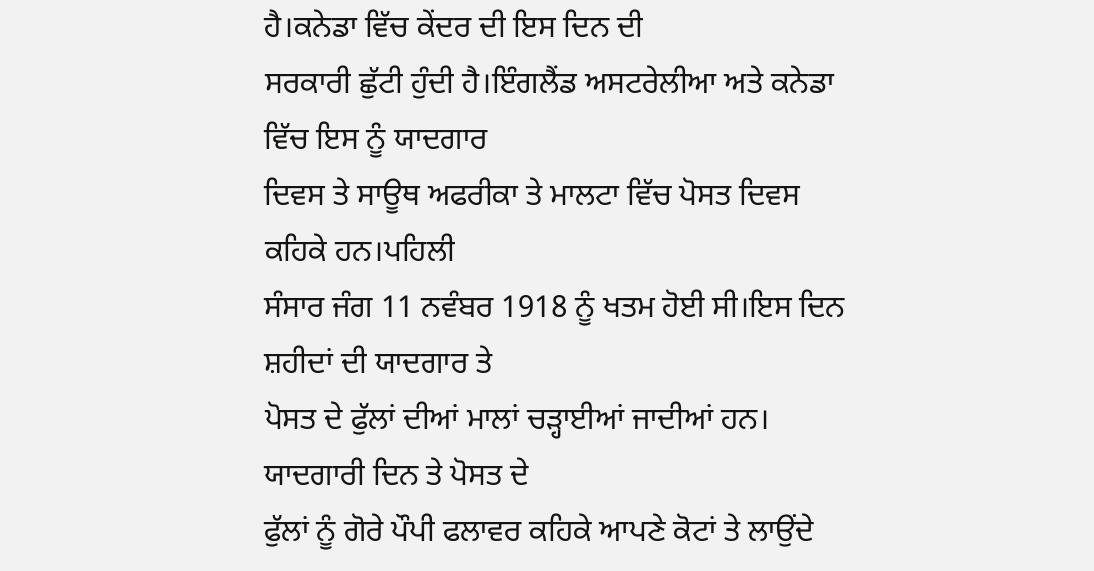ਹੈ।ਕਨੇਡਾ ਵਿੱਚ ਕੇਂਦਰ ਦੀ ਇਸ ਦਿਨ ਦੀ
ਸਰਕਾਰੀ ਛੁੱਟੀ ਹੁੰਦੀ ਹੈ।ਇੰਗਲੈਂਡ ਅਸਟਰੇਲੀਆ ਅਤੇ ਕਨੇਡਾ ਵਿੱਚ ਇਸ ਨੂੰ ਯਾਦਗਾਰ
ਦਿਵਸ ਤੇ ਸਾਊਥ ਅਫਰੀਕਾ ਤੇ ਮਾਲਟਾ ਵਿੱਚ ਪੋਸਤ ਦਿਵਸ ਕਹਿਕੇ ਹਨ।ਪਹਿਲੀ
ਸੰਸਾਰ ਜੰਗ 11 ਨਵੰਬਰ 1918 ਨੂੰ ਖਤਮ ਹੋਈ ਸੀ।ਇਸ ਦਿਨ ਸ਼ਹੀਦਾਂ ਦੀ ਯਾਦਗਾਰ ਤੇ
ਪੋਸਤ ਦੇ ਫੁੱਲਾਂ ਦੀਆਂ ਮਾਲਾਂ ਚੜ੍ਹਾਈਆਂ ਜਾਦੀਆਂ ਹਨ। ਯਾਦਗਾਰੀ ਦਿਨ ਤੇ ਪੋਸਤ ਦੇ
ਫੁੱਲਾਂ ਨੂੰ ਗੋਰੇ ਪੌਪੀ ਫਲਾਵਰ ਕਹਿਕੇ ਆਪਣੇ ਕੋਟਾਂ ਤੇ ਲਾਉਂਦੇ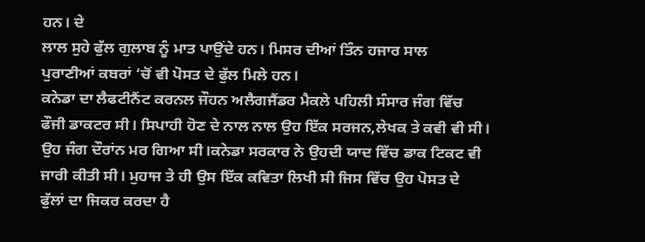ਹਨ। ਦੇ
ਲਾਲ ਸੁਹੇ ਫੁੱਲ ਗੁਲਾਬ ਨੂੰ ਮਾਤ ਪਾਉਂਦੇ ਹਨ। ਮਿਸਰ ਦੀਆਂ ਤਿੰਨ ਹਜਾਰ ਸਾਲ
ਪੁਰਾਣੀਆਂ ਕਬਰਾਂ ‘ਚੋਂ ਵੀ ਪੋਸਤ ਦੇ ਫੁੱਲ ਮਿਲੇ ਹਨ।
ਕਨੇਡਾ ਦਾ ਲੈਫਟੀਨੈਂਟ ਕਰਨਲ ਜੌਹਨ ਅਲੈਗਜੈਂਡਰ ਮੈਕਲੇ ਪਹਿਲੀ ਸੰਸਾਰ ਜੰਗ ਵਿੱਚ
ਫੌਜੀ ਡਾਕਟਰ ਸੀ। ਸਿਪਾਹੀ ਹੋਣ ਦੇ ਨਾਲ ਨਾਲ ਉਹ ਇੱਕ ਸਰਜਨ,ਲੇਖਕ ਤੇ ਕਵੀ ਵੀ ਸੀ।
ਉਹ ਜੰਗ ਦੌਰਾਂਨ ਮਰ ਗਿਆ ਸੀ।ਕਨੇਡਾ ਸਰਕਾਰ ਨੇ ਉਹਦੀ ਯਾਦ ਵਿੱਚ ਡਾਕ ਟਿਕਟ ਵੀ
ਜਾਰੀ ਕੀਤੀ ਸੀ। ਮੁਹਾਜ ਤੇ ਹੀ ਉਸ ਇੱਕ ਕਵਿਤਾ ਲਿਖੀ ਸੀ ਜਿਸ ਵਿੱਚ ਉਹ ਪੋਸਤ ਦੇ
ਫੁੱਲਾਂ ਦਾ ਜਿਕਰ ਕਰਦਾ ਹੈ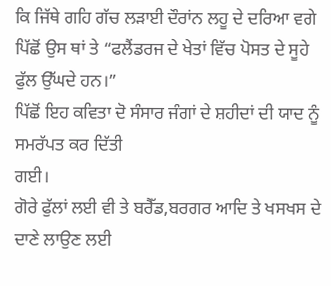ਕਿ ਜਿੱਥੇ ਗਹਿ ਗੱਚ ਲੜਾਈ ਦੌਰਾਂਨ ਲਹੂ ਦੇ ਦਰਿਆ ਵਗੇ
ਪਿੱਛੋਂ ਉਸ ਥਾਂ ਤੇ “ਫਲੈਂਡਰਜ ਦੇ ਖੇਤਾਂ ਵਿੱਚ ਪੋਸਤ ਦੇ ਸੂਹੇ ਫੁੱਲ ਉੱਘਦੇ ਹਨ।”
ਪਿੱਛੋਂ ਇਹ ਕਵਿਤਾ ਦੋ ਸੰਸਾਰ ਜੰਗਾਂ ਦੇ ਸ਼ਹੀਦਾਂ ਦੀ ਯਾਦ ਨੂੰ ਸਮਰੱਪਤ ਕਰ ਦਿੱਤੀ
ਗਈ।
ਗੋਰੇ ਫੁੱਲਾਂ ਲਈ ਵੀ ਤੇ ਬਰੈੱਡ,ਬਰਗਰ ਆਦਿ ਤੇ ਖਸਖਸ ਦੇ ਦਾਣੇ ਲਾਉਣ ਲਈ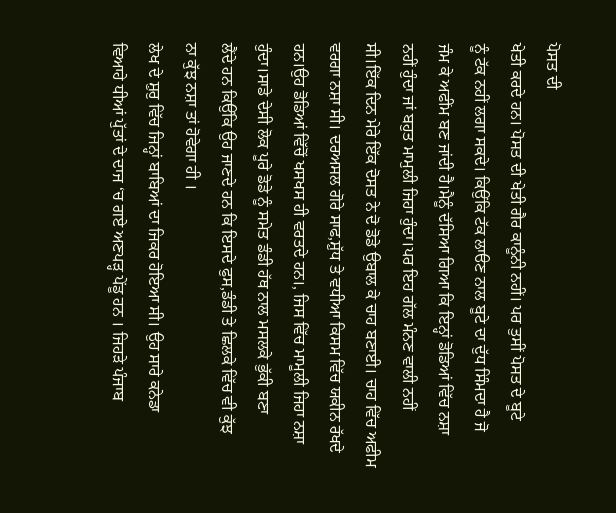ਪੋਸਤ ਦੀ
ਖੇਤੀ ਕਰਦੇ ਹਨ। ਪੋਸਤ ਦੀ ਖੇਤੀ ਗੈਰ ਕਾਨੂੰਨੀ ਨਹੀਂ। ਪਰ ਤੁਸੀਂ ਪੋਸਤ ਦੇ ਬੂਟੇ
ਨੂੰ ਟੱਕ ਨਹੀਂ ਲਗਾ ਸਕਦੇ। ਕਿਉਂਕਿ ਟੱਕ ਲਾੳਣ ਨਾਲ ਬੂਟੇ ਦਾ ਦੁੱਧ ਸਿੰਮਦਾ ਹੈ ਜੋ
ਜੰਮ ਕੇ ਅਫੀਂਮ ਬਣ ਜਾਂਦੀ ਹੈ।ਮੈਨੂੰ ਦੱਸਿਆ ਗਿਆ ਕਿ ਇਨ੍ਹਾਂ ਡੋਡਿਆਂ ਵਿੱਚ ਨਸ਼ਾ
ਨਹੀਂ ਹੁੰਦਾ ਜਾਂ ਬਹੁਤ ਮਾਮੁਲੀ ਜਿਹਾ ਹੁੰਦਾ।ਪਰ ਇਹ ਗੱਲ ਮੰਨਣ ਵਾਲੀ ਨਹੀਂ
ਸੀ।ਇੱਕ ਦਿਨ ਮੇਰੇ ਇੱਕ ਦੋਸਤ ਨੇ ਦੋ ਡੋਡੇ ਉਬਾਲ ਕੇ ਚਾਹ ਬਣਾਈ। ਚਾਹ ਵਿੱਚ ਅਫੀਮ
ਵਰਗਾ ਨਸ਼ਾ ਸੀ। ਦਰਅਸਲ ਗੋਰੇ ਸਾਫ,ਸ਼ੁੱਧ ਤੇ ਵਧੀਆ ਕਿਸਮ ਵਿੱਚ ਯਕੀਨ ਰੱਖਦੇ
ਹਨ।ਉਹ ਡੋਡਿਆਂ ਵਿੱਚੋਂ ਖਸਖਸ ਹੀ ਵਰਤਦੇ ਹਨ।, ਜਿਸ ਵਿੱਚ ਮਾਮੂਲੀ ਜਿਹਾ ਨਸ਼ਾ
ਹੁੰਦਾ।ਸਾਡੇ ਦੇਸੀ ਲੋਕ ਪੂਰੇ ਡੋਡੇ ਨੂੰ ਸਮੇਤ ਡੰਡੀ ਹੱਥ ਨਾਲ ਮਸਲਕੇ ਭੁੱਕੀ ਬਣਾ
ਲੈਂਦੇ ਹਨ ਕਿਉਂਕਿ ਉਹ ਜਾਣਦੇ ਹਨ ਕਿ ਇਸਦੇ ਫੁਸ,ਡੰਡੀ ਤੇ ਛਿਲਕੇ ਵਿੱਚ ਵੀ ਕੁੱਝ
ਨਾ ਕੁੱਝ ਨਸ਼ਾ ਤਾਂ ਹੋਵੇਗਾ ਹੀ ।
ਲੇਖ ਦੇ ਸ਼ੁਰੁ ਵਿੱਚ ਜਿਨ੍ਹਾਂ ਬਾਬਿਆਂ ਦਾ ਜਿਕਰ ਹੋਇਆ ਸੀ। ਉਹ ਸਾਰੇ ਕਨੇਡਾ
ਵਿਆਹੇ ਧੀਆਂ ਪੁੱਤਾਂ ਦੇ ਦਾਜ ‘ਚ ਗਏ ਅਣਪੜ੍ਹ ਪੇਂਡੂ ਹਨ । ਜਿਹੜੇ ਪੰਜਾਬ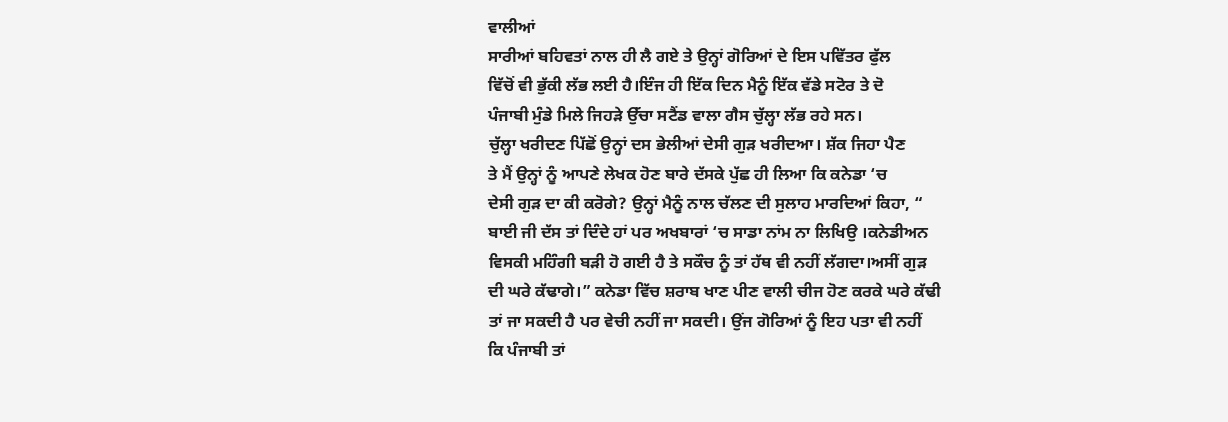ਵਾਲੀਆਂ
ਸਾਰੀਆਂ ਬਹਿਵਤਾਂ ਨਾਲ ਹੀ ਲੈ ਗਏ ਤੇ ਉਨ੍ਹਾਂ ਗੋਰਿਆਂ ਦੇ ਇਸ ਪਵਿੱਤਰ ਫੁੱਲ
ਵਿੱਚੋਂ ਵੀ ਭੁੱਕੀ ਲੱਭ ਲਈ ਹੈ।ਇੰਜ ਹੀ ਇੱਕ ਦਿਨ ਮੈਨੂੰ ਇੱਕ ਵੱਡੇ ਸਟੋਰ ਤੇ ਦੋ
ਪੰਜਾਬੀ ਮੁੰਡੇ ਮਿਲੇ ਜਿਹੜੇ ਉੱਚਾ ਸਟੈਂਡ ਵਾਲਾ ਗੈਸ ਚੁੱਲ੍ਹਾ ਲੱਭ ਰਹੇ ਸਨ।
ਚੁੱਲ੍ਹਾ ਖਰੀਦਣ ਪਿੱਛੋਂ ਉਨ੍ਹਾਂ ਦਸ ਭੇਲੀਆਂ ਦੇਸੀ ਗੁੜ ਖਰੀਦਆ। ਸ਼ੱਕ ਜਿਹਾ ਪੈਣ
ਤੇ ਮੈਂ ਉਨ੍ਹਾਂ ਨੂੰ ਆਪਣੇ ਲੇਖਕ ਹੋਣ ਬਾਰੇ ਦੱਸਕੇ ਪੁੱਛ ਹੀ ਲਿਆ ਕਿ ਕਨੇਡਾ ‘ਚ
ਦੇਸੀ ਗੁੜ ਦਾ ਕੀ ਕਰੋਗੇ? ਉਨ੍ਹਾਂ ਮੈਨੂੰ ਨਾਲ ਚੱਲਣ ਦੀ ਸੁਲਾਹ ਮਾਰਦਿਆਂ ਕਿਹਾ, “
ਬਾਈ ਜੀ ਦੱਸ ਤਾਂ ਦਿੰਦੇ ਹਾਂ ਪਰ ਅਖਬਾਰਾਂ ‘ਚ ਸਾਡਾ ਨਾਂਮ ਨਾ ਲਿਖਿਉ ।ਕਨੇਡੀਅਨ
ਵਿਸਕੀ ਮਹਿੰਗੀ ਬੜੀ ਹੋ ਗਈ ਹੈ ਤੇ ਸਕੌਚ ਨੂੰ ਤਾਂ ਹੱਥ ਵੀ ਨਹੀਂ ਲੱਗਦਾ।ਅਸੀਂ ਗੁੜ
ਦੀ ਘਰੇ ਕੱਢਾਗੇ।” ਕਨੇਡਾ ਵਿੱਚ ਸ਼ਰਾਬ ਖਾਣ ਪੀਣ ਵਾਲੀ ਚੀਜ ਹੋਣ ਕਰਕੇ ਘਰੇ ਕੱਢੀ
ਤਾਂ ਜਾ ਸਕਦੀ ਹੈ ਪਰ ਵੇਚੀ ਨਹੀਂ ਜਾ ਸਕਦੀ। ਉਂਜ ਗੋਰਿਆਂ ਨੂੰ ਇਹ ਪਤਾ ਵੀ ਨਹੀਂ
ਕਿ ਪੰਜਾਬੀ ਤਾਂ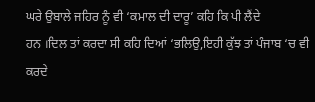ਘਰੇ ਉਬਾਲੇ ਜਹਿਰ ਨੂੰ ਵੀ ‘ਕਮਾਲ ਦੀ ਦਾਰੂ’ ਕਹਿ ਕਿ ਪੀ ਲੈਂਦੇ
ਹਨ ।ਦਿਲ ਤਾਂ ਕਰਦਾ ਸੀ ਕਹਿ ਦਿਆਂ ‘ਭਲਿਉ,ਇਹੀ ਕੁੱਝ ਤਾਂ ਪੰਜਾਬ ‘ਚ ਵੀ ਕਰਦੇ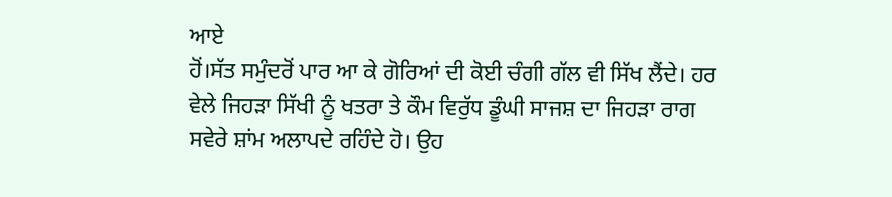ਆਏ
ਹੋਂ।ਸੱਤ ਸਮੁੰਦਰੋਂ ਪਾਰ ਆ ਕੇ ਗੋਰਿਆਂ ਦੀ ਕੋਈ ਚੰਗੀ ਗੱਲ ਵੀ ਸਿੱਖ ਲੈਂਦੇ। ਹਰ
ਵੇਲੇ ਜਿਹੜਾ ਸਿੱਖੀ ਨੂੰ ਖਤਰਾ ਤੇ ਕੌਮ ਵਿਰੁੱਧ ਡੂੰਘੀ ਸਾਜਸ਼ ਦਾ ਜਿਹੜਾ ਰਾਗ
ਸਵੇਰੇ ਸ਼ਾਂਮ ਅਲਾਪਦੇ ਰਹਿੰਦੇ ਹੋ। ਉਹ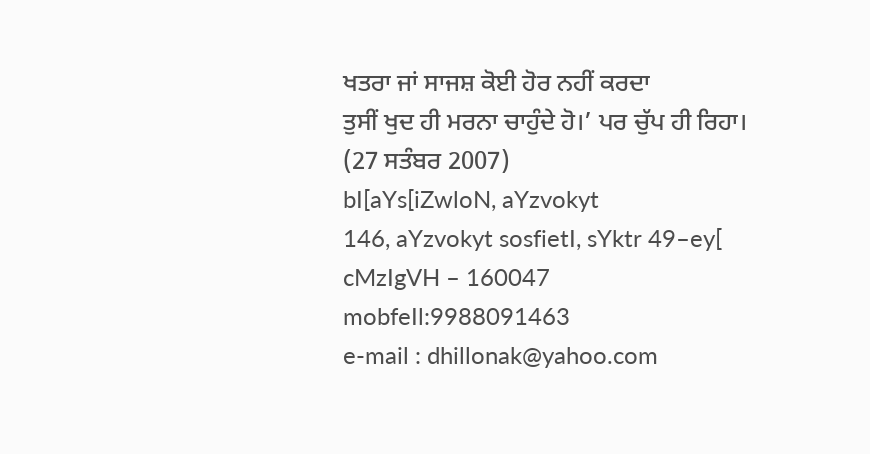ਖਤਰਾ ਜਾਂ ਸਾਜਸ਼ ਕੋਈ ਹੋਰ ਨਹੀਂ ਕਰਦਾ
ਤੁਸੀਂ ਖੁਦ ਹੀ ਮਰਨਾ ਚਾਹੁੰਦੇ ਹੋ।’ ਪਰ ਚੁੱਪ ਹੀ ਰਿਹਾ।
(27 ਸਤੰਬਰ 2007)
bI[aYs[iZwloN, aYzvokyt
146, aYzvokyt sosfietI, sYktr 49–ey[
cMzIgVH – 160047
mobfeIl:9988091463
e-mail : dhillonak@yahoo.com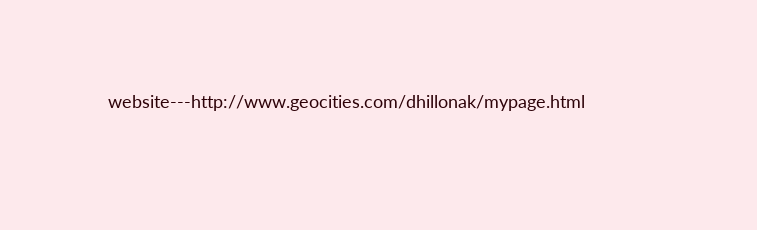website---http://www.geocities.com/dhillonak/mypage.html